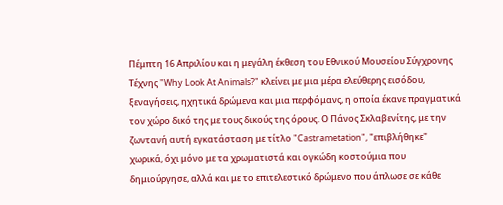Πέμπτη 16 Απριλίου και η μεγάλη έκθεση του Εθνικού Μουσείου Σύγχρονης Τέχνης "Why Look At Animals?" κλείνει με μια μέρα ελεύθερης εισόδου, ξεναγήσεις, ηχητικά δρώμενα και μια περφόμανς, η οποία έκανε πραγματικά τον χώρο δικό της με τους δικούς της όρους. Ο Πάνος Σκλαβενίτης, με την ζωντανή αυτή εγκατάσταση με τίτλο "Castrametation", "επιβλήθηκε" χωρικά, όχι μόνο με τα χρωματιστά και ογκώδη κοστούμια που δημιούργησε, αλλά και με το επιτελεστικό δρώμενο που άπλωσε σε κάθε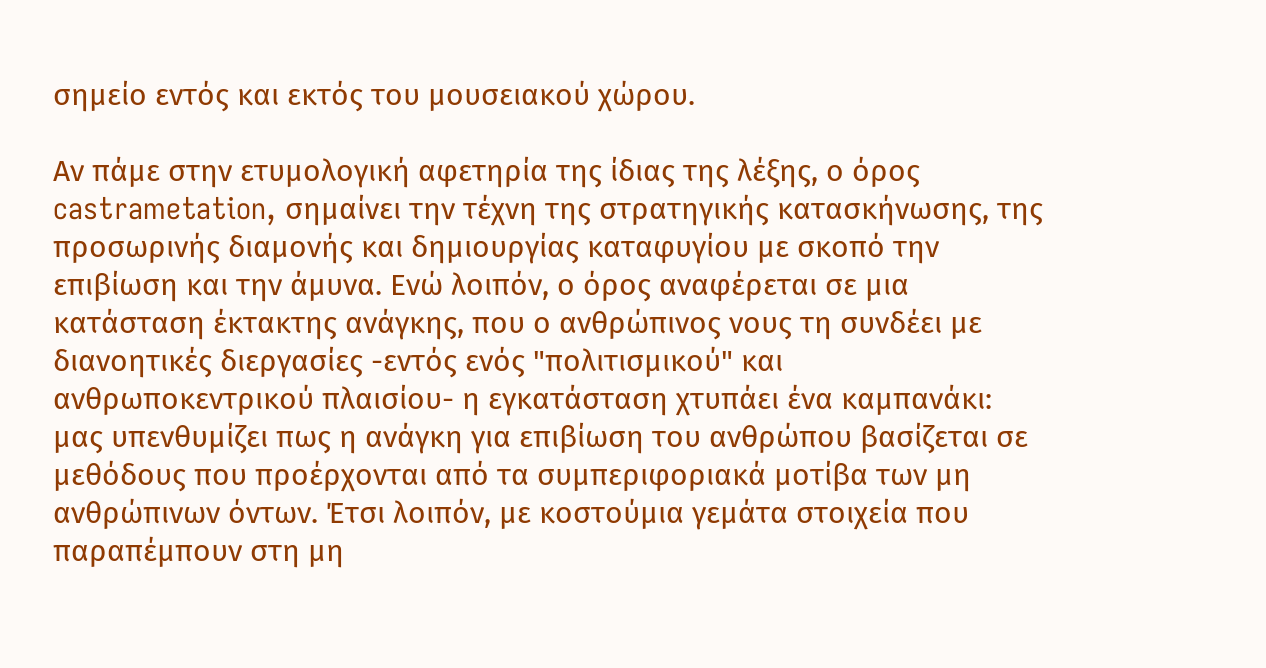σημείο εντός και εκτός του μουσειακού χώρου.

Αν πάμε στην ετυμολογική αφετηρία της ίδιας της λέξης, ο όρος castrametation, σημαίνει την τέχνη της στρατηγικής κατασκήνωσης, της προσωρινής διαμονής και δημιουργίας καταφυγίου με σκοπό την επιβίωση και την άμυνα. Ενώ λοιπόν, ο όρος αναφέρεται σε μια κατάσταση έκτακτης ανάγκης, που ο ανθρώπινος νους τη συνδέει με διανοητικές διεργασίες -εντός ενός "πολιτισμικού" και ανθρωποκεντρικού πλαισίου- η εγκατάσταση χτυπάει ένα καμπανάκι: μας υπενθυμίζει πως η ανάγκη για επιβίωση του ανθρώπου βασίζεται σε μεθόδους που προέρχονται από τα συμπεριφοριακά μοτίβα των μη ανθρώπινων όντων. Έτσι λοιπόν, με κοστούμια γεμάτα στοιχεία που παραπέμπουν στη μη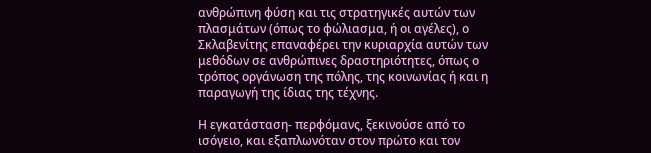ανθρώπινη φύση και τις στρατηγικές αυτών των πλασμάτων (όπως το φώλιασμα, ή οι αγέλες), ο Σκλαβενίτης επαναφέρει την κυριαρχία αυτών των μεθόδων σε ανθρώπινες δραστηριότητες, όπως ο τρόπος οργάνωση της πόλης, της κοινωνίας ή και η παραγωγή της ίδιας της τέχνης.

Η εγκατάσταση- περφόμανς, ξεκινούσε από το ισόγειο, και εξαπλωνόταν στον πρώτο και τον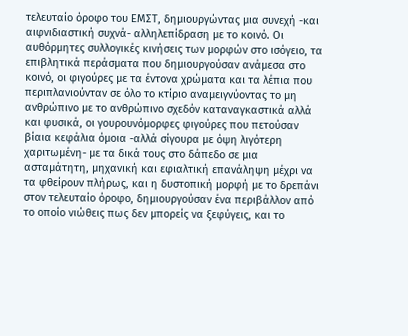τελευταίο όροφο του ΕΜΣΤ, δημιουργώντας μια συνεχή -και αιφνιδιαστική συχνά- αλληλεπίδραση με το κοινό. Οι αυθόρμητες συλλογικές κινήσεις των μορφών στο ισόγειο, τα επιβλητικά περάσματα που δημιουργούσαν ανάμεσα στο κοινό, οι φιγούρες με τα έντονα χρώματα και τα λέπια που περιπλανιούνταν σε όλο το κτίριο αναμειγνύοντας το μη ανθρώπινο με το ανθρώπινο σχεδόν καταναγκαστικά αλλά και φυσικά, οι γουρουνόμορφες φιγούρες που πετούσαν βίαια κεφάλια όμοια -αλλά σίγουρα με όψη λιγότερη χαριτωμένη- με τα δικά τους στο δάπεδο σε μια ασταμάτητη, μηχανική και εφιαλτική επανάληψη μέχρι να τα φθείρουν πλήρως, και η δυστοπική μορφή με το δρεπάνι στον τελευταίο όροφο, δημιουργούσαν ένα περιβάλλον από το οποίο νιώθεις πως δεν μπορείς να ξεφύγεις, και το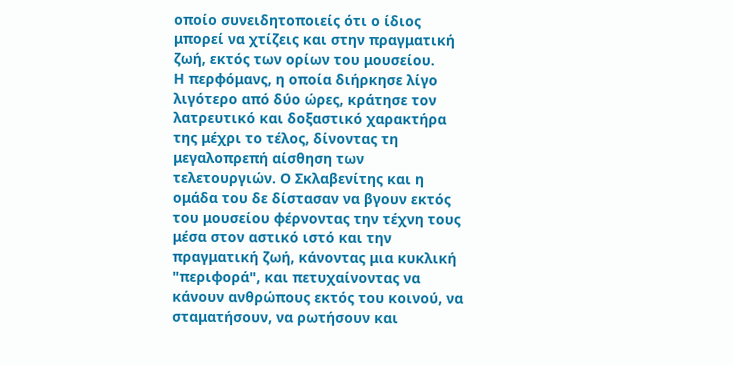οποίο συνειδητοποιείς ότι ο ίδιος μπορεί να χτίζεις και στην πραγματική ζωή, εκτός των ορίων του μουσείου.
Η περφόμανς, η οποία διήρκησε λίγο λιγότερο από δύο ώρες, κράτησε τον λατρευτικό και δοξαστικό χαρακτήρα της μέχρι το τέλος, δίνοντας τη μεγαλοπρεπή αίσθηση των τελετουργιών. Ο Σκλαβενίτης και η ομάδα του δε δίστασαν να βγουν εκτός του μουσείου φέρνοντας την τέχνη τους μέσα στον αστικό ιστό και την πραγματική ζωή, κάνοντας μια κυκλική "περιφορά", και πετυχαίνοντας να κάνουν ανθρώπους εκτός του κοινού, να σταματήσουν, να ρωτήσουν και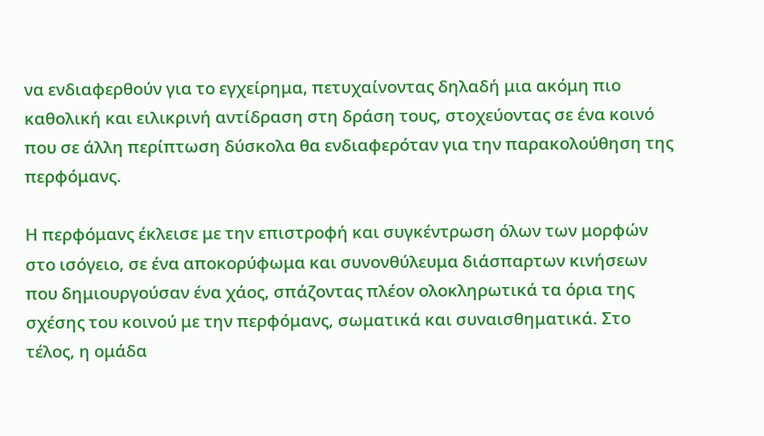να ενδιαφερθούν για το εγχείρημα, πετυχαίνοντας δηλαδή μια ακόμη πιο καθολική και ειλικρινή αντίδραση στη δράση τους, στοχεύοντας σε ένα κοινό που σε άλλη περίπτωση δύσκολα θα ενδιαφερόταν για την παρακολούθηση της περφόμανς.

Η περφόμανς έκλεισε με την επιστροφή και συγκέντρωση όλων των μορφών στο ισόγειο, σε ένα αποκορύφωμα και συνονθύλευμα διάσπαρτων κινήσεων που δημιουργούσαν ένα χάος, σπάζοντας πλέον ολοκληρωτικά τα όρια της σχέσης του κοινού με την περφόμανς, σωματικά και συναισθηματικά. Στο τέλος, η ομάδα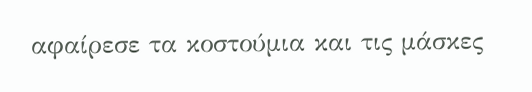αφαίρεσε τα κοστούμια και τις μάσκες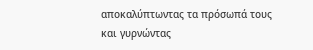αποκαλύπτωντας τα πρόσωπά τους και γυρνώντας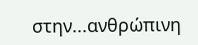στην...ανθρώπινη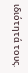ιδιότητά τους.